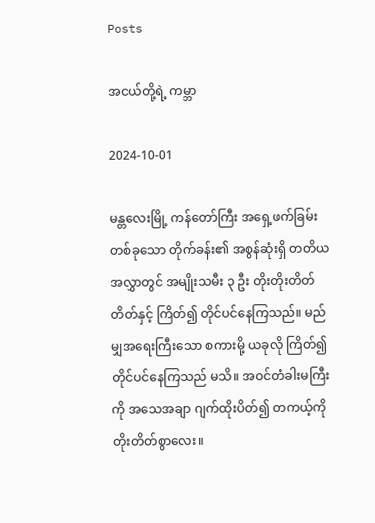Posts

အငယ်တို့ရဲ့ ကမ္ဘာ

2024-10-01

မန္တလေးမြို့ ကန်တော်ကြီး အရှေ့ဖက်ခြမ်း တစ်ခုသော တိုက်ခန်း၏ အစွန်ဆုံးရှိ တတိယအလွှာတွင် အမျိုးသမီး ၃ ဦး တိုးတိုးတိတ်တိတ်နှင့် ကြိတ်၍ တိုင်ပင်နေကြသည်။ မည်မျှအရေးကြီးသော စကားမို့ ယခုလို ကြိတ်၍ တိုင်ပင်နေကြသည် မသိ။ အဝင်တံခါးမကြီးကို အသေအချာ ဂျက်ထိုးပိတ်၍ တကယ့်ကို တိုးတိတ်စွာလေး။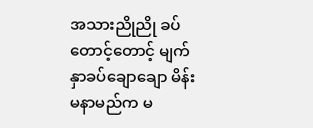အသားညိုညို ခပ်တောင့်တောင့် မျက်နှာခပ်ချောချော မိန်းမနာမည်က မ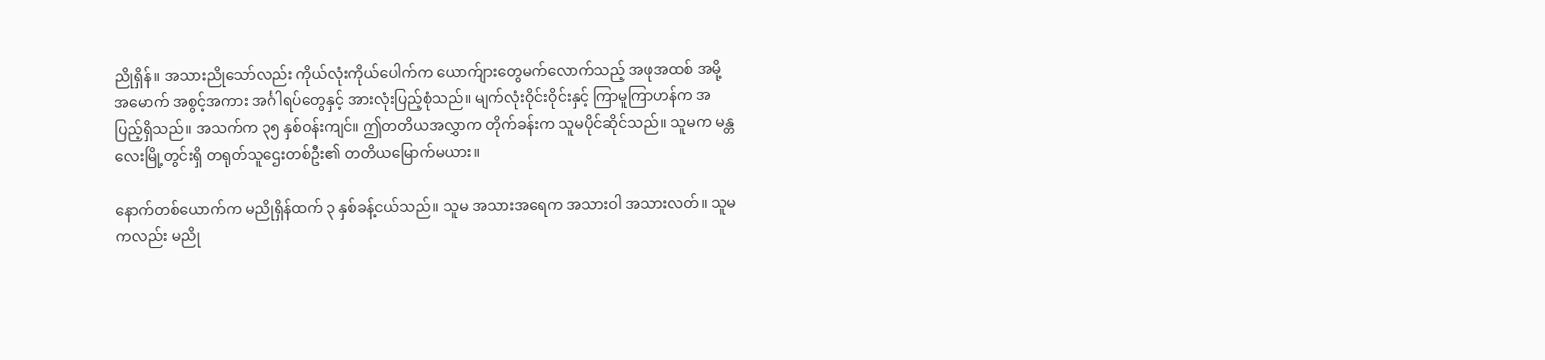ညိုရှိန်။ အသားညိုသော်လည်း ကိုယ်လုံးကိုယ်ပေါက်က ယောက်ျားတွေမက်လောက်သည့် အဖုအထစ် အမို့အမောက် အစွင့်အကား အင်္ဂါရပ်တွေနှင့် အားလုံးပြည့်စုံသည်။ မျက်လုံးဝိုင်းဝိုင်းနှင့် ကြာမူကြာဟန်က အပြည့်ရှိသည်။ အသက်က ၃၅ နှစ်ဝန်းကျင်။ ဤတတိယအလွှာက တိုက်ခန်းက သူမပိုင်ဆိုင်သည်။ သူမက မန္တလေးမြို့တွင်းရှိ တရုတ်သူဌေးတစ်ဦး၏ တတိယမြောက်မယား။

နောက်တစ်ယောက်က မညိုရှိန်ထက် ၃ နှစ်ခန့်ငယ်သည်။ သူမ အသားအရေက အသားဝါ အသားလတ်။ သူမကလည်း မညို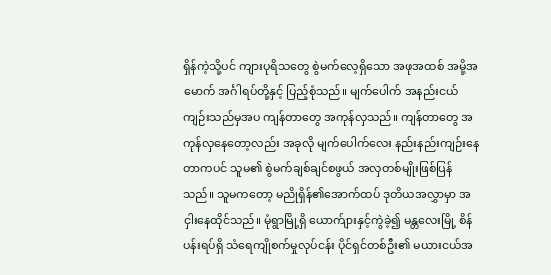ရှိန်ကဲ့သို့ပင် ကျားပုရိသတွေ စွဲမက်လေ့ရှိသော အဖုအထစ် အမို့အမောက် အင်္ဂါရပ်တို့နှင့် ပြည့်စုံသည်။ မျက်ပေါက် အနည်းငယ် ကျဉ်းသည်မှအပ ကျန်တာတွေ အကုန်လှသည်။ ကျန်တာတွေ အကုန်လှနေတော့လည်း အခုလို မျက်ပေါက်လေး နည်းနည်းကျဉ်းနေတာကပင် သူမ၏ စွဲမက်ချစ်ချင်စဖွယ် အလှတစ်မျိုးဖြစ်ပြန်သည်။ သူမကတော့ မညိုရှိန်၏အောက်ထပ် ဒုတိယအလွှာမှာ အငှါးနေထိုင်သည်။ မုံရွာမြို့ရှိ ယောက်ျားနှင့်ကွဲခဲ့၍ မန္တလေးမြို့ စိန်ပန်းရပ်ရှိ သံရေကျိုစက်မှုလုပ်ငန်း ပိုင်ရှင်တစ်ဦး၏ မယားငယ်အ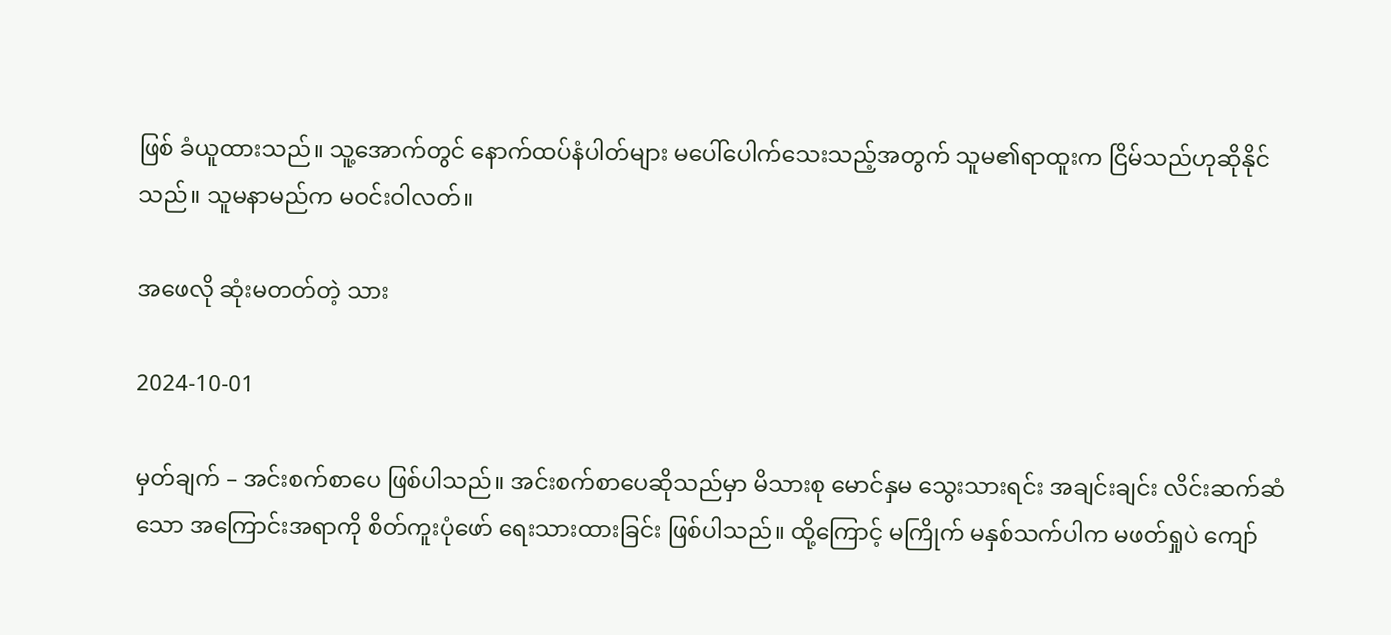ဖြစ် ခံယူထားသည်။ သူ့အောက်တွင် နောက်ထပ်နံပါတ်များ မပေါ်ပေါက်သေးသည့်အတွက် သူမ၏ရာထူးက ငြိမ်သည်ဟုဆိုနိုင်သည်။ သူမနာမည်က မဝင်းဝါလတ်။

အဖေလို ဆုံးမတတ်တဲ့ သား

2024-10-01

မှတ်ချက် – အင်းစက်စာပေ ဖြစ်ပါသည်။ အင်းစက်စာပေဆိုသည်မှာ မိသားစု မောင်နှမ သွေးသားရင်း အချင်းချင်း လိင်းဆက်ဆံသော အကြောင်းအရာကို စိတ်ကူးပုံဖော် ရေးသားထားခြင်း ဖြစ်ပါသည်။ ထို့ကြောင့် မကြိုက် မနှစ်သက်ပါက မဖတ်ရှုပဲ ကျော်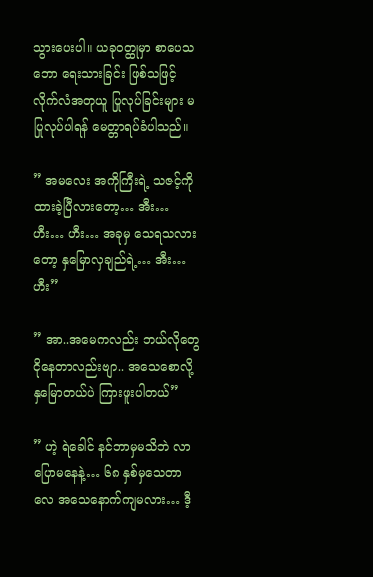သွားပေးပါ။ ယခုဝတ္ထုမှာ စာပေသဘော ရေးသားခြင်း ဖြစ်သဖြင့် လိုက်လံအတုယူ ပြုလုပ်ခြင်းများ မပြုလုပ်ပါရန် မေတ္တာရပ်ခံပါသည်။

” အမလေး အကိုကြီးရဲ့ သဇင့်ကို ထားခဲ့ပြီလားတော့… အီး… ဟီး… ဟီး… အခုမှ သေရသလားတော့ နှမြောလှချည်ရဲ့… အီး…ဟီး”

” အာ..အမေကလည်း ဘယ်လိုတွေ ငိုနေတာလည်းဗျာ.. အသေစောလို့ နှမြောတယ်ပဲ ကြားဖူးပါတယ်”

” ဟဲ့ ရဲခေါင် နင်ဘာမှမသိဘဲ လာပြောမနေနဲ့… ၆၈ နှစ်မှသေတာလေ အသေနောက်ကျမလား… ဒီ့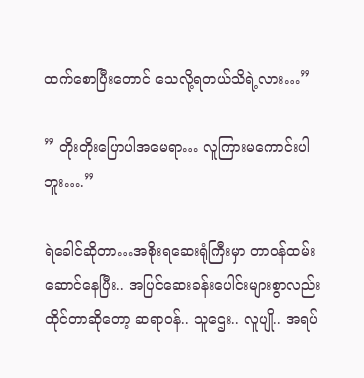ထက်စောပြီးတောင် သေလို့ရတယ်သိရဲ့လား…”

” တိုးတိုးပြောပါအမေရာ… လူကြားမကောင်းပါဘူး….”

ရဲခေါင်ဆိုတာ…အစိုးရဆေးရုံကြီးမှာ တာဝန်ထမ်းဆောင်နေပြီး.. အပြင်ဆေးခန်းပေါင်းများစွာလည်းထိုင်တာဆိုတော့ ဆရာဝန်.. သူဌေး.. လူပျို.. အရပ်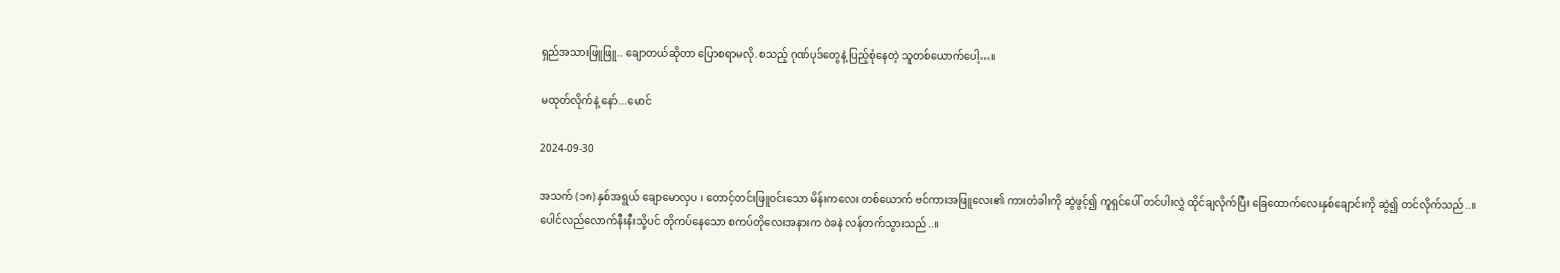ရှည်အသားဖြူဖြူ.. ချောတယ်ဆိုတာ ပြောစရာမလို.စသည့် ဂုဏ်ပုဒ်တွေနဲ့ ပြည့်စုံနေတဲ့ သူတစ်ယောက်ပေါ့…။

မထုတ်လိုက်နဲ့ နော်...မောင်

2024-09-30

အသက် (၁၈) နှစ်အရွယ် ချောမောလှပ ၊ တောင့်တင်းဖြူဝင်းသော မိန်းကလေး တစ်ယောက် ဗင်ကားအဖြူလေး၏ ကားတံခါးကို ဆွဲဖွင့်၍ ကူရှင်ပေါ် တင်ပါးလွှဲ ထိုင်ချလိုက်ပြီး ခြေထောက်လေးနှစ်ချောင်းကို ဆွဲ၍ တင်လိုက်သည်..။ ပေါင်လည်လောက်နီးနီးသို့ပင် တိုကပ်နေသော စကပ်တိုလေးအနားက ဝဲခနဲ လန်တက်သွားသည်..။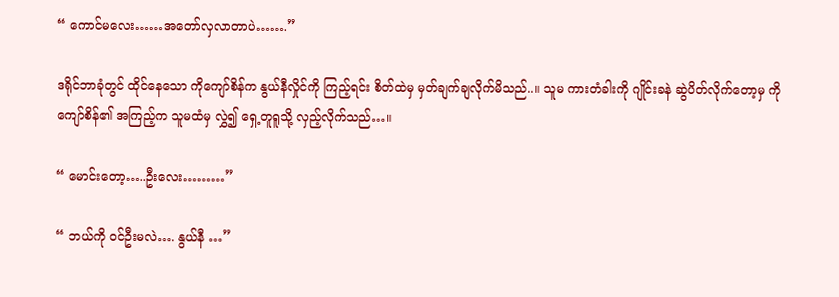“ ကောင်မလေး……အတော်လှလာတာပဲ…….”

ဒရိုင်ဘာခုံတွင် ထိုင်နေသော ကိုကျော်စိန်က နွယ်နီလှိုင်ကို ကြည့်ရင်း စိတ်ထဲမှ မှတ်ချက်ချလိုက်မိသည်..။ သူမ ကားတံခါးကို ဂျိုင်းခနဲ ဆွဲပိတ်လိုက်တော့မှ ကိုကျော်စိန်၏ အကြည့်က သူမထံမှ လွှဲ၍ ရှေ့တူရူသို့ လှည့်လိုက်သည်…။

“ မောင်းတော့…..ဦးလေး………”

“ ဘယ်ကို ဝင်ဦးမလဲ…. နွယ်နီ …”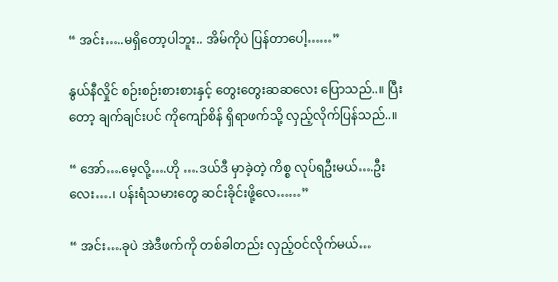“ အင်း…..မရှိတော့ပါဘူး.. အိမ်ကိုပဲ ပြန်တာပေါ့……”

နွယ်နီလှိုင် စဉ်းစဉ်းစားစားနှင့် တွေးတွေးဆဆလေး ပြောသည်..။ ပြီးတော့ ချက်ချင်းပင် ကိုကျော်စိန် ရှိရာဖက်သို့ လှည့်လိုက်ပြန်သည်..။

“ အော်….မေ့လို့….ဟို ….ဒယ်ဒီ မှာခဲ့တဲ့ ကိစ္စ လုပ်ရဦးမယ်….ဦးလေး….၊ ပန်းရံသမားတွေ ဆင်းခိုင်းဖို့လေ……”

“ အင်း….ခုပဲ အဲဒီဖက်ကို တစ်ခါတည်း လှည့်ဝင်လိုက်မယ်…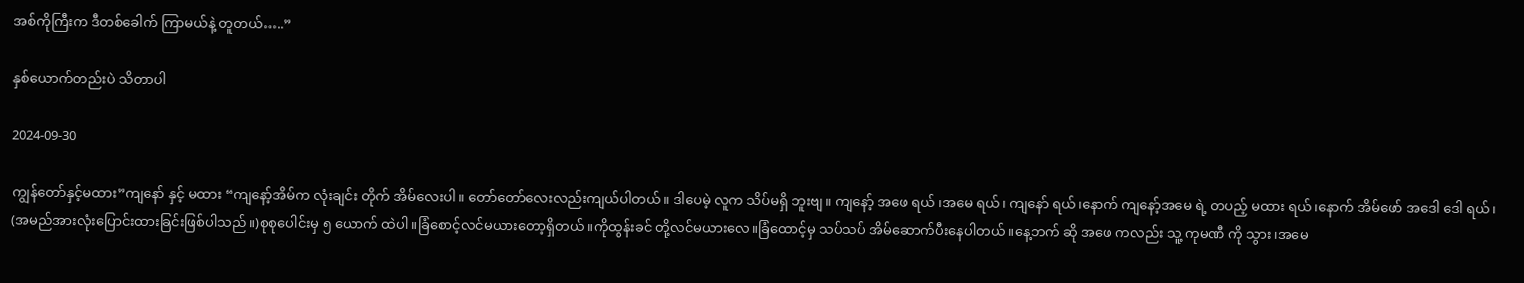အစ်ကိုကြီးက ဒီတစ်ခေါက် ကြာမယ်နဲ့ တူတယ်…..”

နှစ်ယောက်တည်းပဲ သိတာပါ

2024-09-30

ကျွန်တော်နှင့်မထား”ကျနော် နှင့် မထား “ကျနော့်အိမ်က လုံးချင်း တိုက် အိမ်လေးပါ။ တော်တော်လေးလည်းကျယ်ပါတယ်။ ဒါပေမဲ့ လူက သိပ်မရှိ ဘူးဗျ။ ကျနော့် အဖေ ရယ် ၊အမေ ရယ်၊ ကျနော် ရယ်၊နောက် ကျနော့်အမေ ရဲ့ တပည့် မထား ရယ်၊နောက် အိမ်ဖော် အဒေါ ဒေါ ရယ်၊ (အမည်အားလုံးပြောင်းထားခြင်းဖြစ်ပါသည်။)စုစုပေါင်းမှ ၅ ယောက် ထဲပါ။ခြံစောင့်လင်မယားတော့ရှိတယ်။ကိုထွန်းခင် တို့လင်မယားလေ။ခြံထောင့်မှ သပ်သပ် အိမ်ဆောက်ပီးနေပါတယ်။နေ့ဘက် ဆို အဖေ ကလည်း သူ့ ကုမဏီ ကို သွား၊အမေ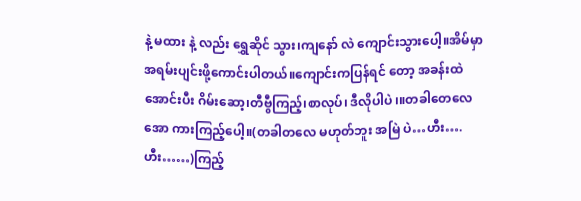နဲ့ မထား နဲ့ လည်း ရွှေဆိုင် သွား၊ကျနော် လဲ ကျောင်းသွားပေါ့။အိမ်မှာ အရမ်းပျင်းဖို့ကောင်းပါတယ်။ကျောင်းကပြန်ရင် တော့ အခန်းထဲအောင်းပီး ဂိမ်းဆော့၊တီဗွီကြည့်၊စာလုပ်၊ ဒီလိုပါပဲ ၊။တခါတေလေ အော ကားကြည့်ပေါ့။(တခါတလေ မဟုတ်ဘူး အမြဲ ပဲ…ဟီး….ဟီး……)ကြည့်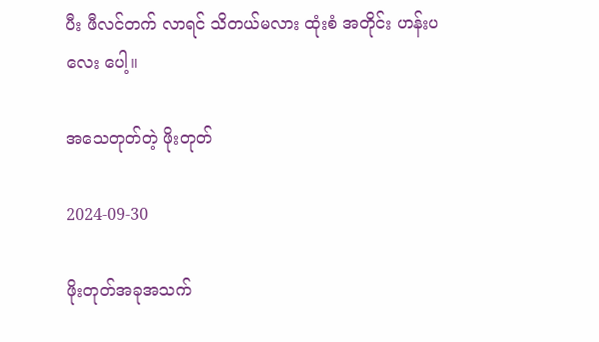ပီး ဖီလင်တက် လာရင် သိတယ်မလား ထုံးစံ အတိုင်း ဟန်းပလေး ပေါ့။

အသေတုတ်တဲ့ ဖိုးတုတ်

2024-09-30

ဖိုးတုတ်အခုအသက်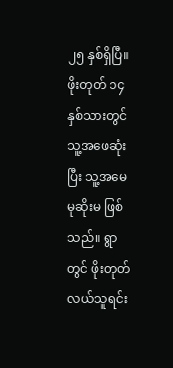၂၅ နှစ်ရှိပြီ။ ဖိုးတုတ် ၁၄ နှစ်သားတွင် သူ့အဖေဆုံးပြီး သူ့အမေ မုဆိုးမ ဖြစ်သည်။ ရွာတွင် ဖိုးတုတ် လယ်သူရင်း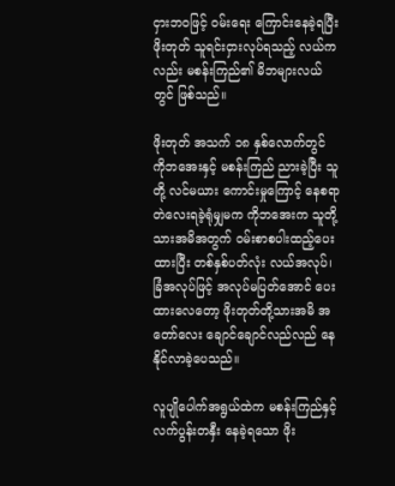ငှားဘဝဖြင့် ဝမ်းရေး ကြောင်းနေခဲ့ရပြီး ဖိုးတုတ် သူရင်းငှားလုပ်ရသည့် လယ်ကလည်း မစန်းကြည်၏ မိဘများလယ်တွင် ဖြစ်သည်။

ဖိုးတုတ် အသက် ၁၈ နှစ်လောက်တွင် ကိုဘအေးနှင့် မစန်းကြည် ညားခဲ့ပြီး သူတို့ လင်မယား ကောင်းမှုကြောင့် နေစရာ တဲလေးရခဲ့ရုံမျှမက ကိုဘအေးက သူတို့သားအမိအတွက် ဝမ်းစာစပါးထည့်ပေးထားပြီး တစ်နှစ်ပတ်လုံး လယ်အလုပ်၊ ခြံအလုပ်ဖြင့် အလုပ်မပြတ်အောင် ပေးထားလေတော့ ဖိုးတုတ်တို့သားအမိ အတော်လေး ချောင်ချောင်လည်လည် နေနိုင်လာခဲ့ပေသည်။

လူပျိုပေါက်အရွယ်ထဲက မစန်းကြည်နှင့် လက်ပွန်းတနှီး နေခဲ့ရသော ဖိုး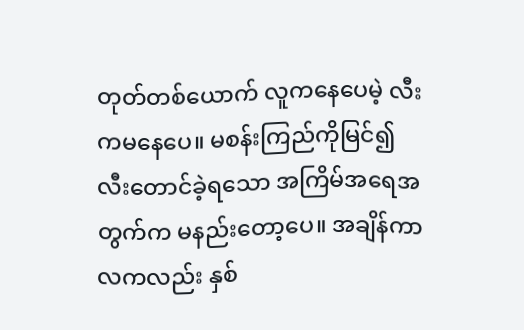တုတ်တစ်ယောက် လူကနေပေမဲ့ လီးကမနေပေ။ မစန်းကြည်ကိုမြင်၍ လီးတောင်ခဲ့ရသော အကြိမ်အရေအတွက်က မနည်းတော့ပေ။ အချိန်ကာလကလည်း နှစ်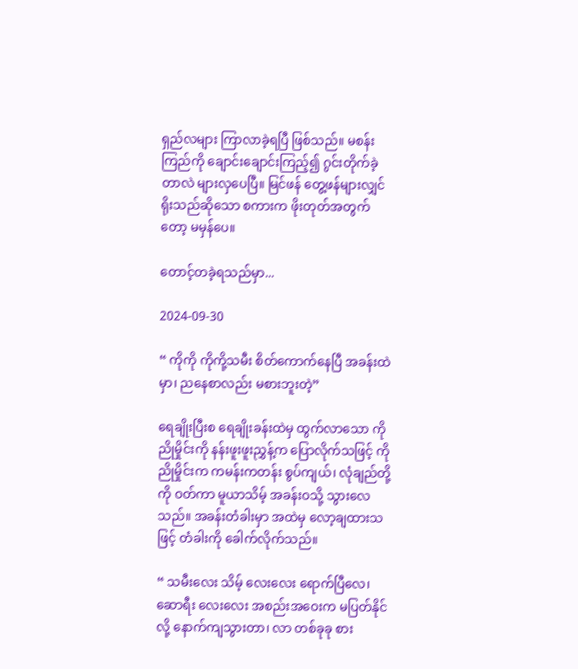ရှည်လများ ကြာလာခဲ့ရပြီ ဖြစ်သည်။ မစန်းကြည်ကို ချောင်းချောင်းကြည့်၍ ဂွင်းတိုက်ခဲ့တာလဲ များလှပေပြီ။ မြင်ဖန် တွေ့ဖန်များလျှင် ရိုးသည်ဆိုသော စကားက ဖိုးတုတ်အတွက်တော့ မမှန်ပေ။

တောင့်တခဲ့ရသည်မှာ...

2024-09-30

“ ကိုကို ကိုကို့သမီး စိတ်ကောက်နေပြီ အခန်းထဲမှာ၊ ညနေစာလည်း မစားဘူးတဲ့”

ရေချိုးပြီးစ ရေချိုးခန်းထဲမှ ထွက်လာသော ကိုညိုမှိုင်းကို နန်းဖူးဖူးညွှန့်က ပြောလိုက်သဖြင့် ကိုညိုမှိုင်းက ကမန်းကတန်း စွပ်ကျယ်၊ လုံချည်တို့ကို ဝတ်ကာ မူယာသိမ့် အခန်းဝသို့ သွားလေသည်။ အခန်းတံခါးမှာ အထဲမှ လော့ချထားသဖြင့် တံခါးကို ခေါက်လိုက်သည်။

“ သမီးလေး သိမ့် လေးလေး ရောက်ပြီလေ၊ ဆောရီး လေးလေး အစည်းအဝေးက မပြတ်နိုင်လို့ နောက်ကျသွားတာ၊ လာ တစ်ခုခု စား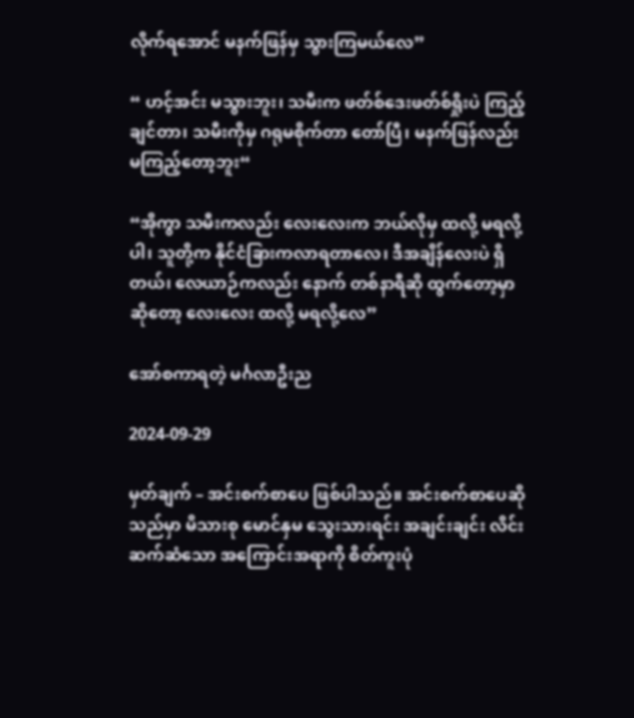လိုက်ရအောင် မနက်ဖြန်မှ သွားကြမယ်လေ”

“ ဟင့်အင်း မသွားဘူး၊ သမီးက ဖတ်စ်ဒေးဖတ်စ်ရှိုးပဲ ကြည့်ချင်တာ၊ သမီးကိုမှ ဂရုမစိုက်တာ တော်ပြီ၊ မနက်ဖြန်လည်း မကြည့်တော့ဘူး“

“အိုကွာ သမီးကလည်း လေးလေးက ဘယ်လိုမှ ထလို့ မရလို့ပါ၊ သူတို့က နိုင်ငံခြားကလာရတာလေ၊ ဒီအချိန်လေးပဲ ရှိတယ်၊ လေယာဉ်ကလည်း နောက် တစ်နာရီဆို ထွက်တော့မှာ ဆိုတော့ လေးလေး ထလို့ မရလို့လေ”

အော်စကာရတဲ့ မင်္ဂလာဦးည

2024-09-29

မှတ်ချက် – အင်းစက်စာပေ ဖြစ်ပါသည်။ အင်းစက်စာပေဆိုသည်မှာ မိသားစု မောင်နှမ သွေးသားရင်း အချင်းချင်း လိင်းဆက်ဆံသော အကြောင်းအရာကို စိတ်ကူးပုံ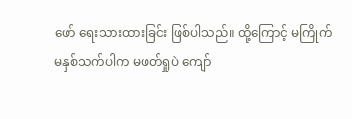ဖော် ရေးသားထားခြင်း ဖြစ်ပါသည်။ ထို့ကြောင့် မကြိုက် မနှစ်သက်ပါက မဖတ်ရှုပဲ ကျော်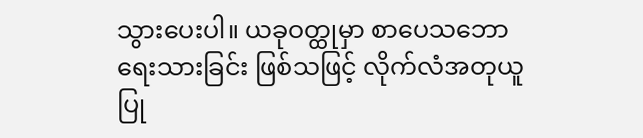သွားပေးပါ။ ယခုဝတ္ထုမှာ စာပေသဘော ရေးသားခြင်း ဖြစ်သဖြင့် လိုက်လံအတုယူ ပြု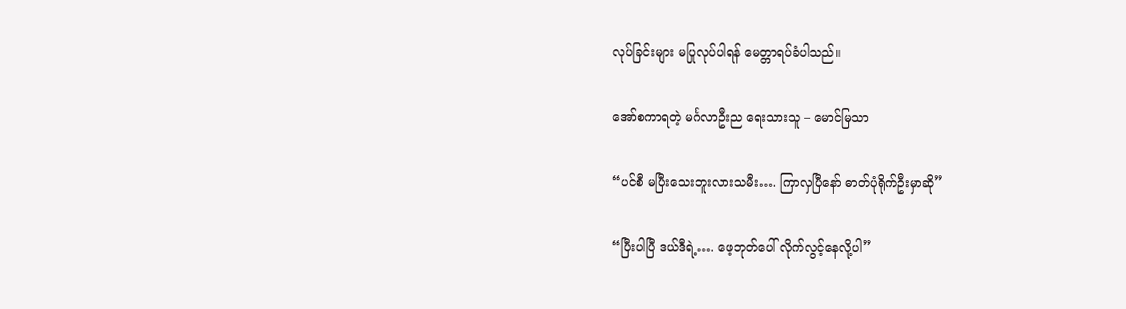လုပ်ခြင်းများ မပြုလုပ်ပါရန် မေတ္တာရပ်ခံပါသည်။

အော်စကာရတဲ့ မင်္ဂလာဦးည ရေးသားသူ – မောင်မြသာ

“ပင်စီ မပြီးသေးဘူးလားသမီး…. ကြာလှပြီနော် ဓာတ်ပုံရိုက်ဦးမှာဆို”

“ပြီးပါပြီ ဒယ်ဒီရဲ့…. ဖေ့ဘုတ်ပေါ် လိုက်လွင့်နေလို့ပါ”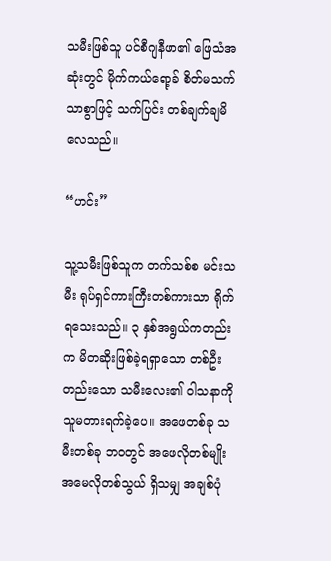သမီးဖြစ်သူ ပင်စီဂျနီဖာ၏ ဖြေသံအဆုံးတွင် မိုက်ကယ်ရော့ခ် စိတ်မသက်သာစွာဖြင့် သက်ပြင်း တစ်ချက်ချမိလေသည်။

“ဟင်း”

သူ့သမီးဖြစ်သူက တက်သစ်စ မင်းသမီး ရုပ်ရှင်ကားကြီးတစ်ကားသာ ရိုက်ရသေးသည်။ ၃ နှစ်အရွယ်ကတည်းက မိတဆိုးဖြစ်ခဲ့ရရှာသော တစ်ဦးတည်းသော သမီးလေး၏ ဝါသနာကို သူမတားရက်ခဲ့ပေ။ အဖေတစ်ခု သမီးတစ်ခု ဘဝတွင် အဖေလိုတစ်မျိုး အမေလိုတစ်သွယ် ရှိသမျှ အချစ်ပုံ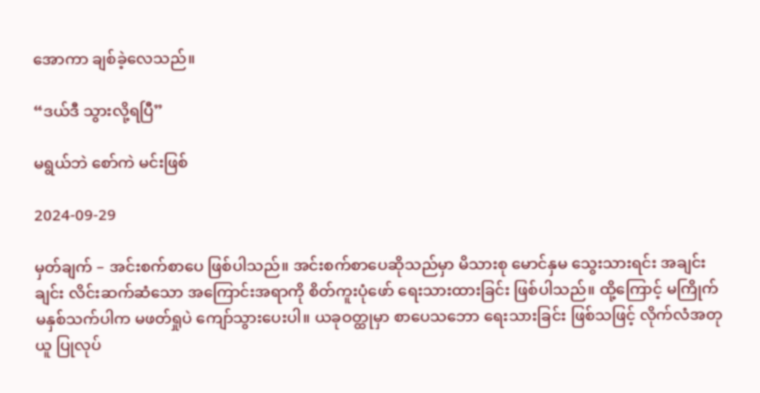အောကာ ချစ်ခဲ့လေသည်။

“ဒယ်ဒီ သွားလို့ရပြီ”

မရွယ်ဘဲ စော်ကဲ မင်းဖြစ်

2024-09-29

မှတ်ချက် – အင်းစက်စာပေ ဖြစ်ပါသည်။ အင်းစက်စာပေဆိုသည်မှာ မိသားစု မောင်နှမ သွေးသားရင်း အချင်းချင်း လိင်းဆက်ဆံသော အကြောင်းအရာကို စိတ်ကူးပုံဖော် ရေးသားထားခြင်း ဖြစ်ပါသည်။ ထို့ကြောင့် မကြိုက် မနှစ်သက်ပါက မဖတ်ရှုပဲ ကျော်သွားပေးပါ။ ယခုဝတ္ထုမှာ စာပေသဘော ရေးသားခြင်း ဖြစ်သဖြင့် လိုက်လံအတုယူ ပြုလုပ်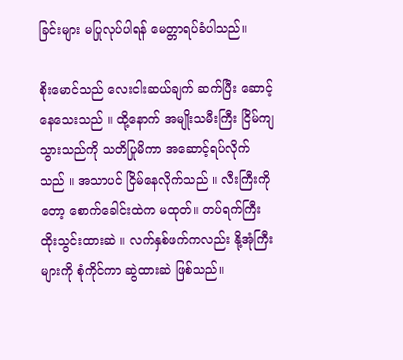ခြင်းများ မပြုလုပ်ပါရန် မေတ္တာရပ်ခံပါသည်။

စိုးမောင်သည် လေးငါးဆယ်ချက် ဆက်ပြီး ဆောင့်နေသေးသည် ။ ထို့နောက် အမျိုးသမီးကြီး ငြိမ်ကျသွားသည်ကို သတိပြုမိကာ အဆောင့်ရပ်လိုက် သည် ။ အသာပင် ငြိမ်နေလိုက်သည် ။ လီးကြီးကိုတော့ စောက်ခေါင်းထဲက မထုတ်။ တပ်ရက်ကြီး ထိုးသွင်းထားဆဲ ။ လက်နှစ်ဖက်ကလည်း နို့အုံကြီးများကို စုံကိုင်ကာ ဆွဲထားဆဲ ဖြစ်သည်။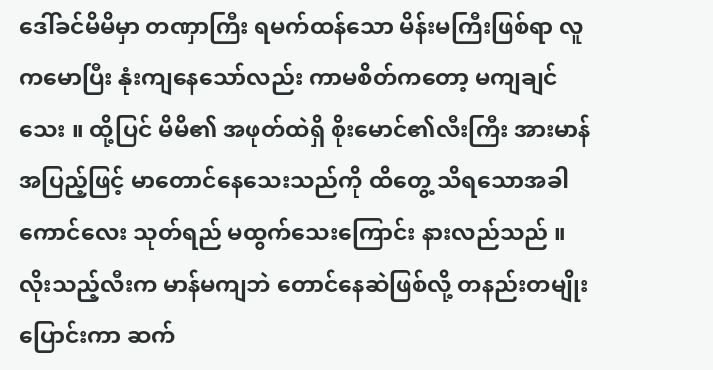ဒေါ်ခင်မိမိမှာ တဏှာကြီး ရမက်ထန်သော မိန်းမကြီးဖြစ်ရာ လူကမောပြီး နုံးကျနေသော်လည်း ကာမစိတ်ကတော့ မကျချင်သေး ။ ထို့ပြင် မိမိ၏ အဖုတ်ထဲရှိ စိုးမောင်၏လီးကြီး အားမာန်အပြည့်ဖြင့် မာတောင်နေသေးသည်ကို ထိတွေ့ သိရသောအခါ ကောင်လေး သုတ်ရည် မထွက်သေးကြောင်း နားလည်သည် ။ လိုးသည့်လီးက မာန်မကျဘဲ တောင်နေဆဲဖြစ်လို့ တနည်းတမျိုးပြောင်းကာ ဆက်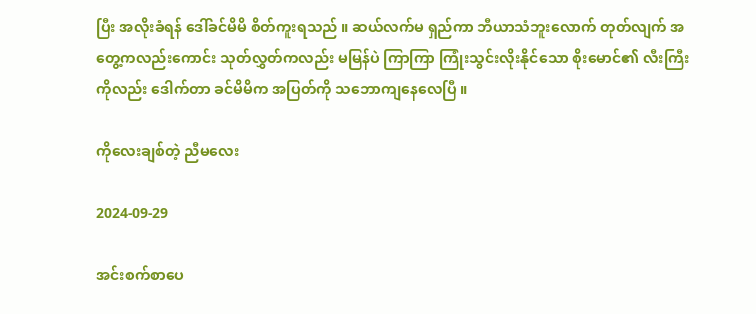ပြီး အလိုးခံရန် ဒေါ်ခင်မိမိ စိတ်ကူးရသည် ။ ဆယ်လက်မ ရှည်ကာ ဘီယာသံဘူးလောက် တုတ်လျက် အတွေ့ကလည်းကောင်း သုတ်လွှတ်ကလည်း မမြန်ပဲ ကြာကြာ ကြုံးသွင်းလိုးနိုင်သော စိုးမောင်၏ လီးကြီးကိုလည်း ဒေါက်တာ ခင်မိမိက အပြတ်ကို သဘောကျနေလေပြီ ။

ကိုလေးချစ်တဲ့ ညီမလေး

2024-09-29

အင်းစက်စာပေ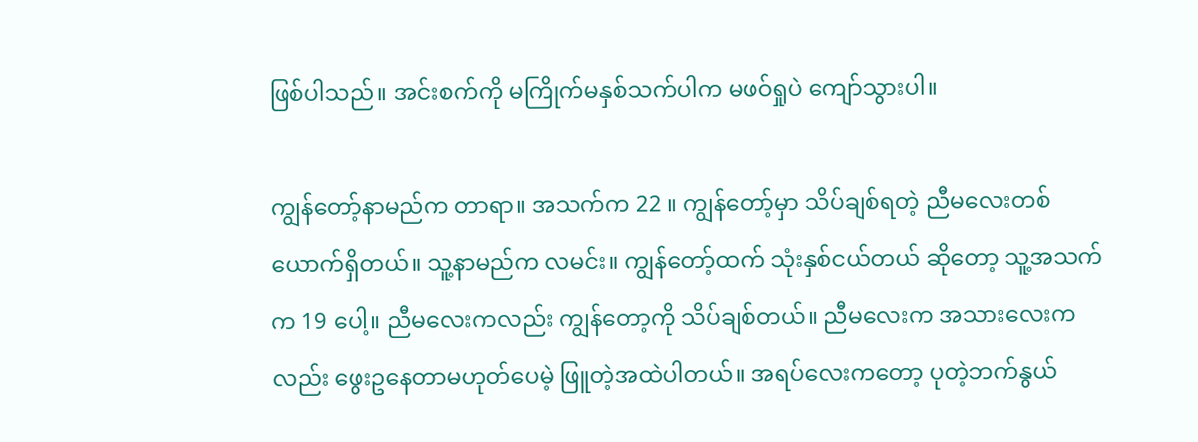ဖြစ်ပါသည်။ အင်းစက်ကို မကြိုက်မနှစ်သက်ပါက မဖဝ်ရှုပဲ ကျော်သွားပါ။

ကျွန်တော့်နာမည်က တာရာ။ အသက်က 22 ။ ကျွန်တော့်မှာ သိပ်ချစ်ရတဲ့ ညီမလေးတစ်ယောက်ရှိတယ်။ သူ့နာမည်က လမင်း။ ကျွန်တော့်ထက် သုံးနှစ်ငယ်တယ် ဆိုတော့ သူ့အသက်က 19 ပေါ့။ ညီမလေးကလည်း ကျွန်တော့ကို သိပ်ချစ်တယ်။ ညီမလေးက အသားလေးကလည်း ဖွေးဥနေတာမဟုတ်ပေမဲ့ ဖြူတဲ့အထဲပါတယ်။ အရပ်လေးကတော့ ပုတဲ့ဘက်နွယ်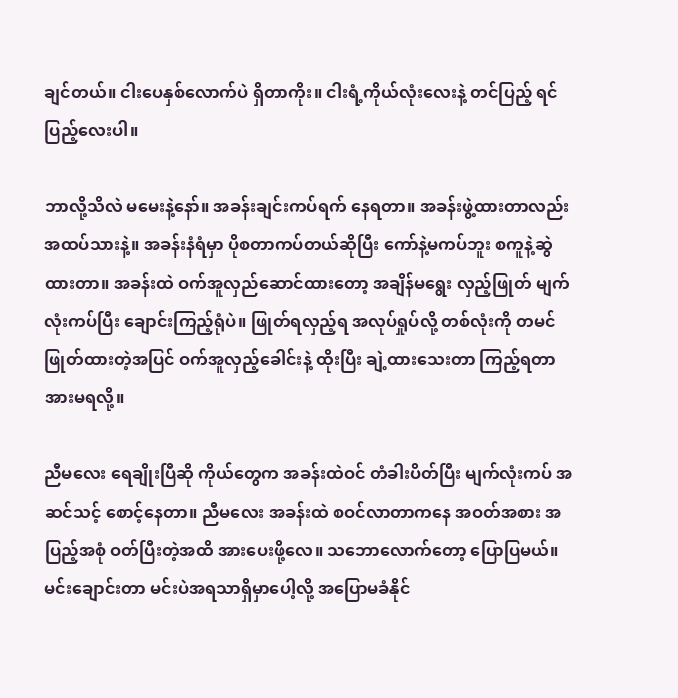ချင်တယ်။ ငါးပေနှစ်လောက်ပဲ ရှိတာကိုး။ ငါးရံ့ကိုယ်လုံးလေးနဲ့ တင်ပြည့် ရင်ပြည့်လေးပါ။

ဘာလို့သိလဲ မမေးနဲ့နော်။ အခန်းချင်းကပ်ရက် နေရတာ။ အခန်းဖွဲ့ထားတာလည်း အထပ်သားနဲ့။ အခန်းနံရံမှာ ပိုစတာကပ်တယ်ဆိုပြီး ကော်နဲ့မကပ်ဘူး စကူနဲ့ဆွဲထားတာ။ အခန်းထဲ ဝက်အူလှည်ဆောင်ထားတော့ အချိန်မရွေး လှည့်ဖြုတ် မျက်လုံးကပ်ပြီး ချောင်းကြည့်ရုံပဲ။ ဖြုတ်ရလှည့်ရ အလုပ်ရှုပ်လို့ တစ်လုံးကို တမင်ဖြုတ်ထားတဲ့အပြင် ဝက်အူလှည့်ခေါင်းနဲ့ ထိုးပြီး ချဲ့ထားသေးတာ ကြည့်ရတာ အားမရလို့။

ညီမလေး ရေချိုးပြီဆို ကိုယ်တွေက အခန်းထဲဝင် တံခါးပိတ်ပြီး မျက်လုံးကပ် အဆင်သင့် စောင့်နေတာ။ ညီမလေး အခန်းထဲ စဝင်လာတာကနေ အဝတ်အစား အပြည့်အစုံ ဝတ်ပြီးတဲ့အထိ အားပေးဖို့လေ။ သဘောလောက်တော့ ပြောပြမယ်။ မင်းချောင်းတာ မင်းပဲအရသာရှိမှာပေါ့လို့ အပြောမခံနိုင်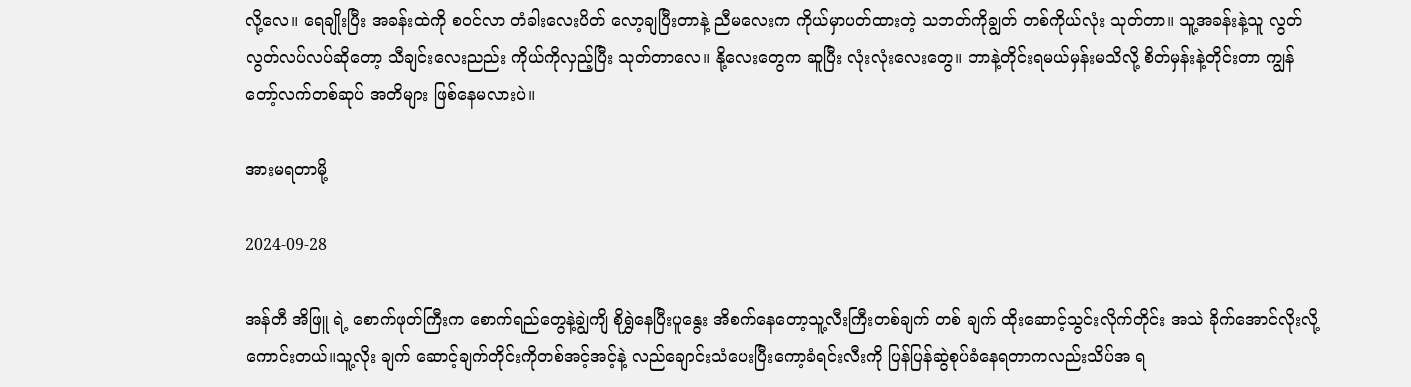လို့လေ။ ရေချိုးပြီး အခန်းထဲကို စဝင်လာ တံခါးလေးပိတ် လော့ချပြီးတာနဲ့ ညီမလေးက ကိုယ်မှာပတ်ထားတဲ့ သဘတ်ကိုချွတ် တစ်ကိုယ်လုံး သုတ်တာ။ သူ့အခန်းနဲ့သူ လွတ်လွတ်လပ်လပ်ဆိုတော့ သီချင်းလေးညည်း ကိုယ်ကိုလှည့်ပြီး သုတ်တာလေ။ နို့လေးတွေက ဆူပြီး လုံးလုံးလေးတွေ။ ဘာနဲ့တိုင်းရမယ်မှန်းမသိလို့ စိတ်မှန်းနဲ့တိုင်းတာ ကျွန်တော့်လက်တစ်ဆုပ် အတိများ ဖြစ်နေမလားပဲ။

အားမရတာမို့

2024-09-28

အန်တီ အိဖြူ ရဲ့ စောက်ဖုတ်ကြီးက စောက်ရည်တွေနဲ့ချွဲကျိ စိုရွှဲနေပြီးပူနွေး အိစက်နေတော့သူ့လီးကြီးတစ်ချက် တစ် ချက် ထိုးဆောင့်သွင်းလိုက်တိုင်း အသဲ ခိုက်အောင်လိုးလို့ကောင်းတယ်။သူ့လိုး ချက် ဆောင့်ချက်တိုင်းကိုတစ်အင့်အင့်နဲ့ လည်ချောင်းသံပေးပြီးကော့ခံရင်းလီးကို ပြန်ပြန်ဆွဲစုပ်ခံနေရတာကလည်းသိပ်အ ရ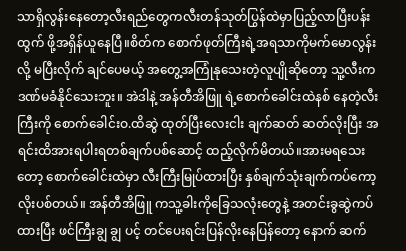သာရှိလွန်းနေတော့လီးရည်တွေကလီးတန်သုတ်ပြွန်ထဲမှာပြည့်လာပြီးပန်းထွက် ဖို့အရှိန်ယူနေပြီ။စိတ်က စောက်ဖုတ်ကြီးရဲ့အရသာကိုမက်မောလွန်းလို့ မပြီးလိုက် ချင်ပေမယ့် အတွေ့အကြုံနုသေးတဲ့လူပျိုဆိုတော့ သူ့လီးကဒဏ်မခံနိုင်သေးဘူး။ အဲဒါနဲ့ အန်တီအိဖြူ ရဲ့စောက်ခေါင်းထဲနစ် နေတဲ့လီးကြီးကို စောက်ခေါင်းဝ.ထိဆွဲ ထုတ်ပြီးလေးငါး ချက်ဆတ် ဆတ်လိုးပြီး အရင်းထိအားရပါးရတစ်ချက်ပစ်ဆောင့် ထည့်လိုက်မိတယ်။အားမရသေးတော့ စောက်ခေါင်းထဲမှာ လီးကြီးမြုပ်ထားပြီး နှစ်ချက်သုံးချက်ကပ်ကော့လိုးပစ်တယ်။ အန်တီအိဖြူ ကသူ့ခါးကိုခြေသလုံးတွေနဲ့ အတင်းခွဆွဲကပ်ထားပြီး ဖင်ကြီးချွ ချွ ပင့် တင်ပေးရင်းပြန်လိုးနေပြန်တော့ နောက် ဆက်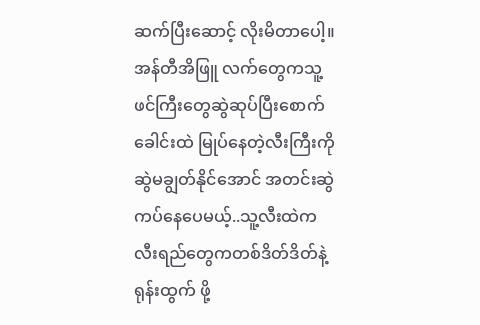ဆက်ပြီးဆောင့် လိုးမိတာပေါ့။အန်တီအိဖြူ လက်တွေကသူ့ဖင်ကြီးတွေဆွဲဆုပ်ပြီးစောက်ခေါင်းထဲ မြုပ်နေတဲ့လီးကြီးကိုဆွဲမချွတ်နိုင်အောင် အတင်းဆွဲကပ်နေပေမယ့်..သူ့လီးထဲကလီးရည်တွေကတစ်ဒိတ်ဒိတ်နဲ့ရုန်းထွက် ဖို့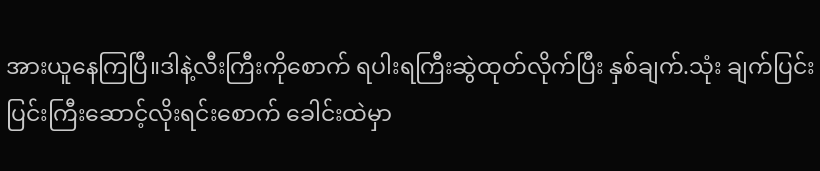အားယူနေကြပြီ။ဒါနဲ့လီးကြီးကိုစောက် ရပါးရကြီးဆွဲထုတ်လိုက်ပြီး နှစ်ချက်.သုံး ချက်ပြင်းပြင်းကြီးဆောင့်လိုးရင်းစောက် ခေါင်းထဲမှာ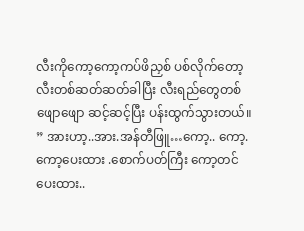လီးကိုကော့ကော့ကပ်ဖိညှစ် ပစ်လိုက်တော့လီးတစ်ဆတ်ဆတ်ခါပြီး လီးရည်တွေတစ်ဖျောဖျော ဆင့်ဆင့်ပြီး ပန်းထွက်သွားတယ်။ ” အားဟာ့..အား.အန်တီဖြူ…ကော့.. ကော့.ကော့ပေးထား .စောက်ပတ်ကြီး ကော့တင်ပေးထား..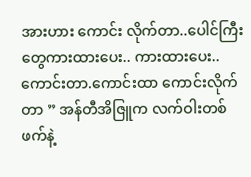အားဟား ကောင်း လိုက်တာ..ပေါင်ကြီးတွေကားထားပေး.. ကားထားပေး..ကောင်းတာ.ကောင်းထာ ကောင်းလိုက်တာ ” အန်တီအိဇြူက လက်ဝါးတစ်ဖက်နဲ့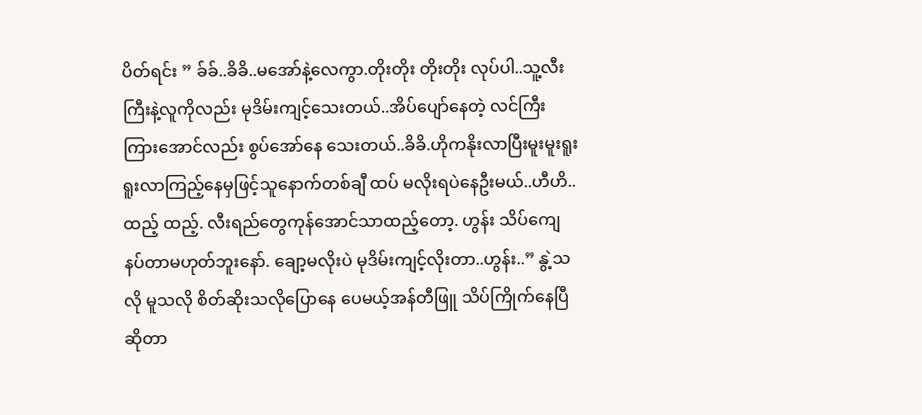ပိတ်ရင်း ” ခ်ခ်..ခိခိ..မအော်နဲ့လေကွာ.တိုးတိုး တိုးတိုး လုပ်ပါ..သူ့လီးကြီးနဲ့လူကိုလည်း မုဒိမ်းကျင့်သေးတယ်..အိပ်ပျော်နေတဲ့ လင်ကြီးကြားအောင်လည်း စွပ်အော်နေ သေးတယ်..ခိခိ.ဟိုကနိုးလာပြီးမူးမူးရူးရူးလာကြည့်နေမှဖြင့်သူနောက်တစ်ချီ ထပ် မလိုးရပဲနေဦးမယ်..ဟီဟိ..ထည့် ထည့်. လီးရည်တွေကုန်အောင်သာထည့်တော့. ဟွန်း သိပ်ကျေနပ်တာမဟုတ်ဘူးနော်. ချော့မလိုးပဲ မုဒိမ်းကျင့်လိုးတာ..ဟွန်း..” နွဲ့သလို မူသလို စိတ်ဆိုးသလိုပြောနေ ပေမယ့်အန်တီဖြူ သိပ်ကြိုက်နေပြီဆိုတာ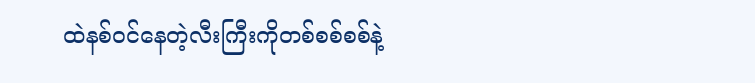ထဲနစ်ဝင်နေတဲ့လီးကြီးကိုတစ်စစ်စစ်နဲ့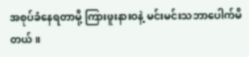အစုပ်ခံနေရတာမို့ ကြားဖူးနားဝနဲ့ မင်းမင်းသဘာပေါက်မိတယ်။